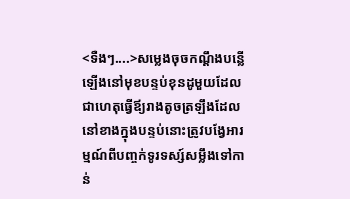<ទឺងៗ....>សម្លេងចុចកណ្តឹងបន្លើឡើងនៅមុខបន្ទប់ខុនដូមួយដែលជាហេតុធ្វើឪ្យរាងតូចត្រឡឹងដែលនៅខាងក្នុងបន្ទប់នោះត្រូវបង្វែអារម្មណ៍ពីបញ្ចក់ទូរទស្ស៍សម្លឹងទៅកាន់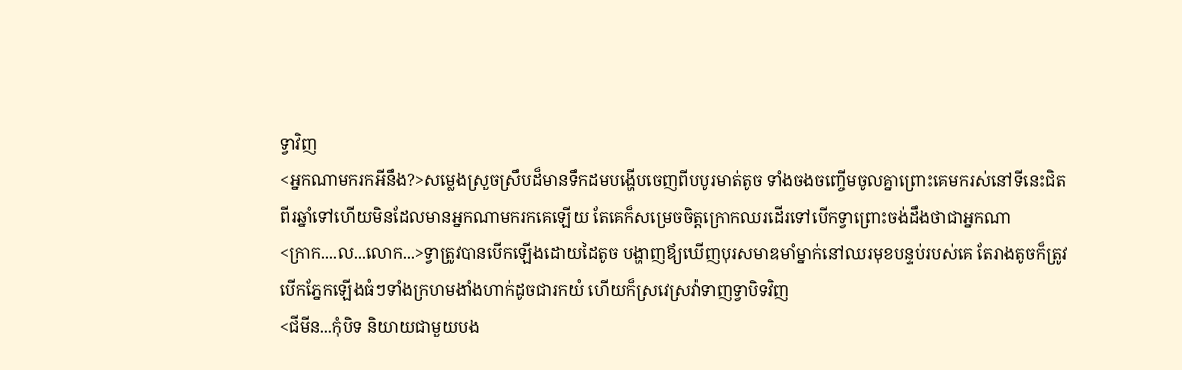ទ្វាវិញ
<អ្នកណាមករកអីនឹង?>សម្លេងស្រួចស្រឹបដ៏មានទឹកដមបង្ហើបចេញពីបបូរមាត់តូច ទាំងចងចញ្ចើមចូលគ្នាព្រោះគេមករស់នៅទីនេះជិតពីរឆ្នាំទៅហើយមិនដែលមានអ្នកណាមករកគេឡើយ តែគេក៏សម្រេចចិត្តក្រោកឈរដើរទៅបើកទ្វាព្រោះចង់ដឹងថាជាអ្នកណា
<ក្រាក....ល...លោក...>ទ្វាត្រូវបានបើកឡើងដោយដៃតូច បង្ហាញឪ្យឃើញបុរសមាឌមាំម្នាក់នៅឈរមុខបន្ទប់របស់គេ តែរាងតូចក៏ត្រូវបើកភ្នែកឡើងធំៗទាំងក្រហមងាំងហាក់ដូចជារកយំ ហើយក៏ស្រវេស្រវ៉ាទាញទ្វាបិទវិញ
<ជីមីន...កុំបិទ និយាយជាមួយបង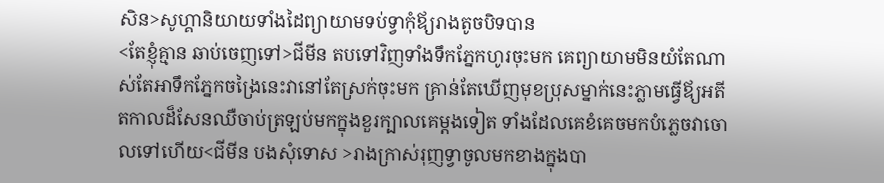សិន>សូហ្គានិយាយទាំងដៃព្យាយាមទប់ទ្វាកុំឪ្យរាងតូចបិទបាន
<តែខ្ញុំគ្មាន ឆាប់ចេញទៅ>ជីមីន តបទៅវិញទាំងទឹកភ្នែកហូរចុះមក គេព្យាយាមមិនយំតែណាស់តែអាទឹកភ្នែកចង្រៃនេះវានៅតែស្រក់ចុះមក គ្រាន់តែឃើញមុខប្រុសម្នាក់នេះភ្លាមធ្វើឪ្យអតីតកាលដ៏សែនឈឺចាប់ត្រឡប់មកក្នុងខួរក្បាលគេម្តងទៀត ទាំងដែលគេខំគេចមកបំភ្លេចវាចោលទៅហើយ<ជីមីន បងសុំទោស >រាងក្រាស់រុញទ្វាចូលមកខាងក្នុងបា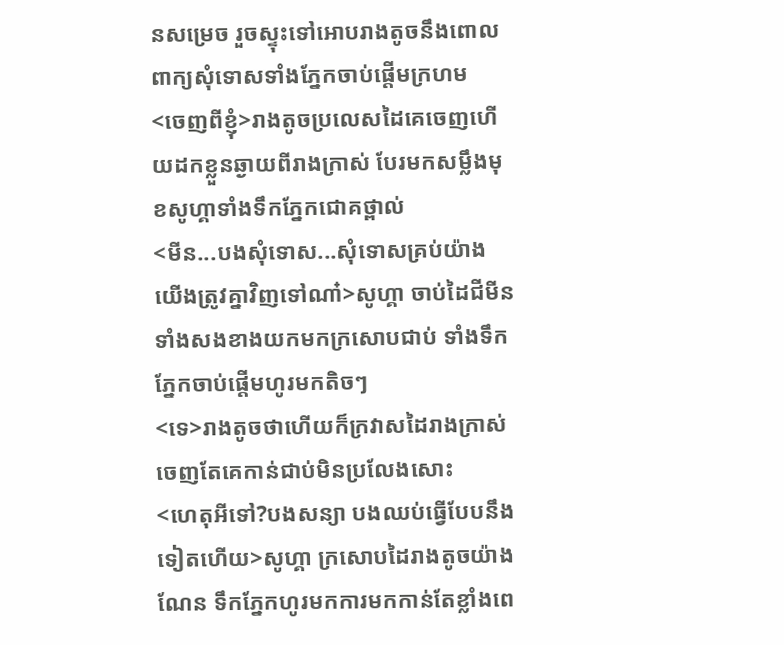នសម្រេច រួចស្ទុះទៅអោបរាងតូចនឹងពោលពាក្យសុំទោសទាំងភ្នែកចាប់ផ្តើមក្រហម
<ចេញពីខ្ញុំ>រាងតូចប្រលេសដៃគេចេញហើយដកខ្លួនឆ្ងាយពីរាងក្រាស់ បែរមកសម្លឹងមុខសូហ្គាទាំងទឹកភ្នែកជោគថ្ពាល់
<មីន...បងសុំទោស...សុំទោសគ្រប់យ៉ាង យើងត្រូវគ្នាវិញទៅណា៎>សូហ្គា ចាប់ដៃជីមីនទាំងសងខាងយកមកក្រសោបជាប់ ទាំងទឹកភ្នែកចាប់ផ្តើមហូរមកតិចៗ
<ទេ>រាងតូចថាហើយក៏ក្រវាសដៃរាងក្រាស់ចេញតែគេកាន់ជាប់មិនប្រលែងសោះ
<ហេតុអីទៅ?បងសន្យា បងឈប់ធ្វើបែបនឹងទៀតហើយ>សូហ្គា ក្រសោបដៃរាងតូចយ៉ាងណែន ទឹកភ្នែកហូរមកការមកកាន់តែខ្លាំងពេ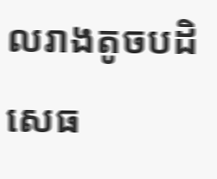លរាងតូចបដិសេធ